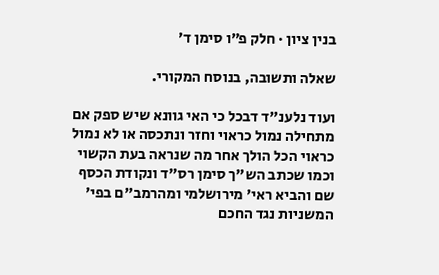בנין ציון · חלק פ״ו סימן ד׳

שאלה ותשובה, בנוסח המקורי.

ועוד נלענ"ד דבכל כי האי גוונא שיש ספק אם מתחילה נמול כראוי וחזר ונתכסה או לא נמול כראוי הכל הולך אחר מה שנראה בעת הקשוי וכמו שכתב הש"ך סימן רס"ד ונקודת הכסף שם והביא ראי' מירושלמי ומהרמב"ם בפי' המשניות נגד החכם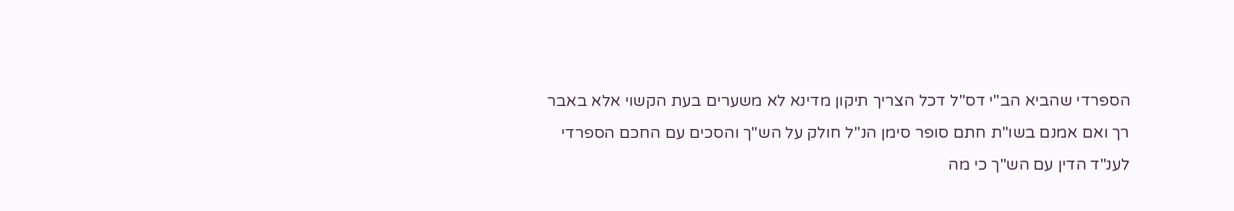הספרדי שהביא הב"י דס"ל דכל הצריך תיקון מדינא לא משערים בעת הקשוי אלא באבר רך ואם אמנם בשו"ת חתם סופר סימן הנ"ל חולק על הש"ך והסכים עם החכם הספרדי לענ"ד הדין עם הש"ך כי מה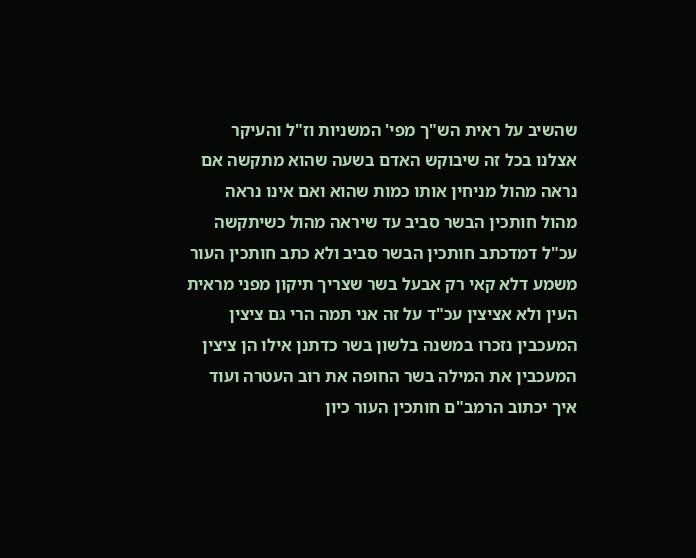שהשיב על ראית הש"ך מפי' המשניות וז"ל והעיקר אצלנו בכל זה שיבוקש האדם בשעה שהוא מתקשה אם נראה מהול מניחין אותו כמות שהוא ואם אינו נראה מהול חותכין הבשר סביב עד שיראה מהול כשיתקשה עכ"ל דמדכתב חותכין הבשר סביב ולא כתב חותכין העור משמע דלא קאי רק אבעל בשר שצריך תיקון מפני מראית העין ולא אציצין עכ"ד על זה אני תמה הרי גם ציצין המעכבין נזכרו במשנה בלשון בשר כדתנן אילו הן ציצין המעכבין את המילה בשר החופה את רוב העטרה ועוד איך יכתוב הרמב"ם חותכין העור כיון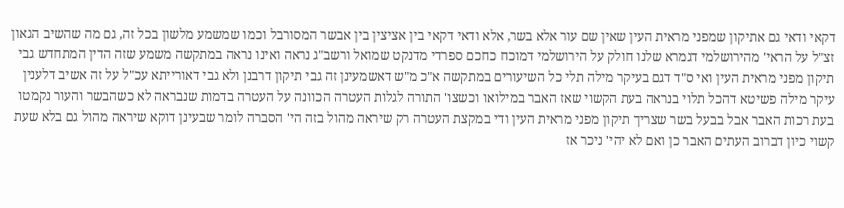דקאי ודאי גם אתיקון שמפני מראית העין שאין שם עור אלא בשר, אלא ודאי דקאי בין אציצין בין אבשר המסורבל וכמו שמשמע מלשון בכל זה, גם מה שהשיב הגאון זצ"ל על הראי' מהירושלמי דגמרא שלנו חולק על הירושלמי דמוכח כחכם ספרדי מדנקט שמואל ורשב"ג נראה ואינו נראה במתקשה משמע שזה הדין המתחדש גבי תיקון מפני מראית העין ואי ס"ד דגם בעיקר מילה תלי כל השיעורים במתקשה א"כ מ"ש דאשמעינן זה גבי תיקון דרבנן ולא גבי דאורייתא עכ"ל על זה אשיב דלענין עיקר מילה פשיטא דהכל תלוי בנראה בעת הקשוי שאז האבר במילואו וכשצו' התורה לגלות העטרה הכוונה על העטרה בדמות שנבראה לא כשהבשר והעור נקמטו בעת רכות האבר אבל בבעל בשר שצריך תיקון מפני מראית העין ודי במקצת העטרה רק שיראה מהול בזה הי' הסברה לומר שבעינן דוקא שיראה מהול גם בלא שעת קשוי כיון דברוב העתים האבר כן ואם לא יהי' ניכר אז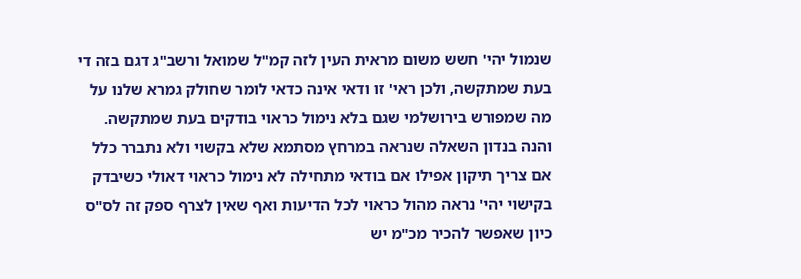שנמול יהי' חשש משום מראית העין לזה קמ"ל שמואל ורשב"ג דגם בזה די בעת שמתקשה, ולכן ראי' זו ודאי אינה כדאי לומר שחולק גמרא שלנו על מה שמפורש בירושלמי שגם בלא נימול כראוי בודקים בעת שמתקשה. והנה בנדון השאלה שנראה במרחץ מסתמא שלא בקשוי ולא נתברר כלל אם צריך תיקון אפילו אם בודאי מתחילה לא נימול כראוי דאולי כשיבדק בקישוי יהי' נראה מהול כראוי לכל הדיעות ואף שאין לצרף ספק זה לס"ס כיון שאפשר להכיר מכ"מ יש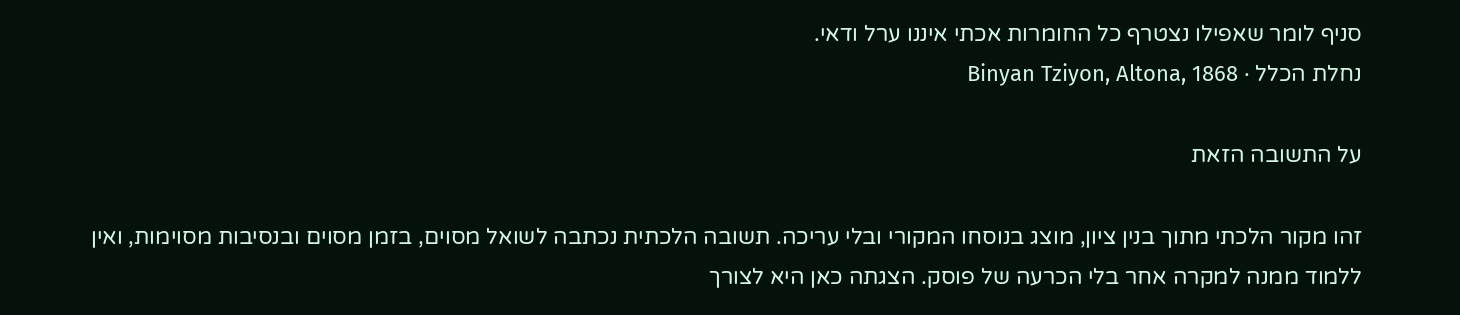סניף לומר שאפילו נצטרף כל החומרות אכתי איננו ערל ודאי.
נחלת הכלל · Binyan Tziyon, Altona, 1868

על התשובה הזאת

זהו מקור הלכתי מתוך בנין ציון, מוצג בנוסחו המקורי ובלי עריכה. תשובה הלכתית נכתבה לשואל מסוים, בזמן מסוים ובנסיבות מסוימות, ואין ללמוד ממנה למקרה אחר בלי הכרעה של פוסק. הצגתה כאן היא לצורך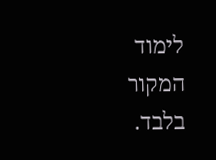לימוד המקור בלבד.